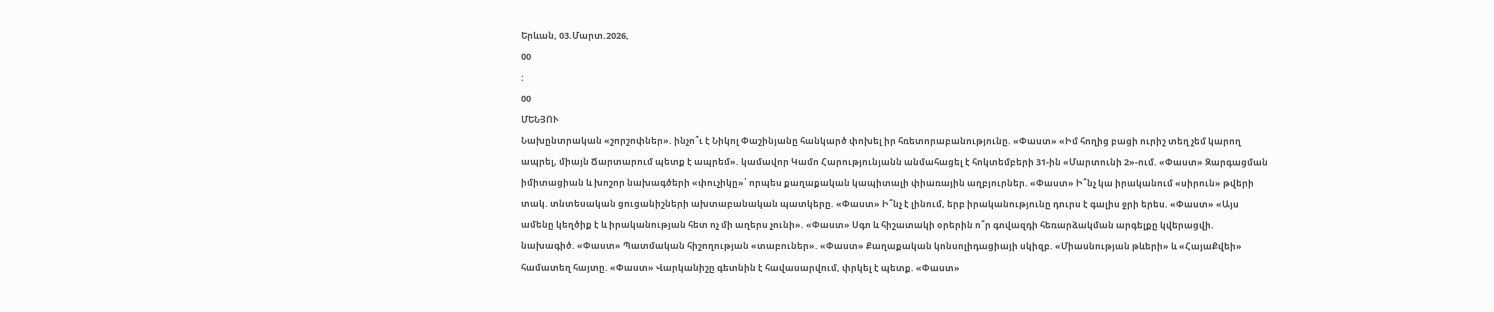Երևան, 03.Մարտ.2026,
00
:
00
ՄԵՆՅՈՒ
Նախընտրական «շորշոփներ». ինչո՞ւ է Նիկոլ Փաշինյանը հանկարծ փոխել իր հռետորաբանությունը. «Փաստ» «Իմ հողից բացի ուրիշ տեղ չեմ կարող ապրել, միայն Ճարտարում պետք է ապրեմ». կամավոր Կամո Հարությունյանն անմահացել է հոկտեմբերի 31-ին «Մարտունի 2»-ում. «Փաստ» Զարգացման իմիտացիան և խոշոր նախագծերի «փուչիկը»՝ որպես քաղաքական կապիտալի փիառային աղբյուրներ. «Փաստ» Ի՞նչ կա իրականում «սիրուն» թվերի տակ. տնտեսական ցուցանիշների ախտաբանական պատկերը. «Փաստ» Ի՞նչ է լինում, երբ իրականությունը դուրս է գալիս ջրի երես. «Փաստ» «Այս ամենը կեղծիք է և իրականության հետ ոչ մի աղերս չունի». «Փաստ» Սգո և հիշատակի օրերին ո՞ր գովազդի հեռարձակման արգելքը կվերացվի. նախագիծ. «Փաստ» Պատմական հիշողության «տաբուներ». «Փաստ» Քաղաքական կոնսոլիդացիայի սկիզբ. «Միասնության թևերի» և «ՀայաՔվեի» համատեղ հայտը. «Փաստ» Վարկանիշը գետնին է հավասարվում, փրկել է պետք. «Փաստ»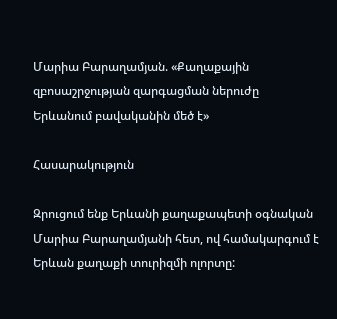Մարիա Բարաղամյան. «Քաղաքային զբոսաշրջության զարգացման ներուժը Երևանում բավականին մեծ է»

Հասարակություն

Զրուցում ենք Երևանի քաղաքապետի օգնական Մարիա Բարաղամյանի հետ, ով համակարգում է Երևան քաղաքի տուրիզմի ոլորտը: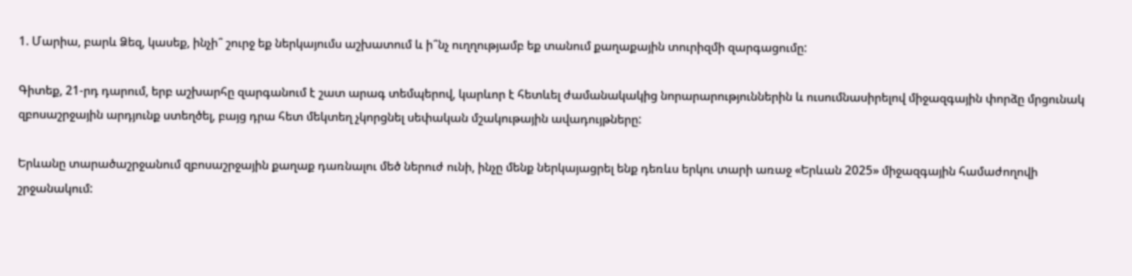1. Մարիա, բարև Ձեզ, կասեք, ինչի՞ շուրջ եք ներկայումս աշխատում և ի՞նչ ուղղությամբ եք տանում քաղաքային տուրիզմի զարգացումը:

Գիտեք, 21-րդ դարում, երբ աշխարհը զարգանում է շատ արագ տեմպերով, կարևոր է հետևել ժամանակակից նորարարություններին և ուսումնասիրելով միջազգային փորձը մրցունակ զբոսաշրջային արդյունք ստեղծել, բայց դրա հետ մեկտեղ չկորցնել սեփական մշակութային ավադույթները:

Երևանը տարածաշրջանում զբոսաշրջային քաղաք դառնալու մեծ ներուժ ունի, ինչը մենք ներկայացրել ենք դեռևս երկու տարի առաջ «Երևան 2025» միջազգային համաժողովի շրջանակում: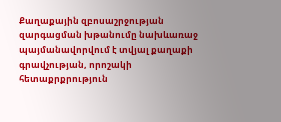Քաղաքային զբոսաշրջության զարգացման խթանումը նախևառաջ պայմանավորվում է տվյալ քաղաքի գրավչության, որոշակի հետաքրքրություն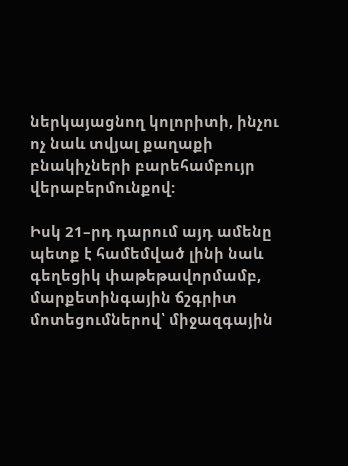ներկայացնող կոլորիտի, ինչու ոչ նաև տվյալ քաղաքի բնակիչների բարեհամբույր վերաբերմունքով:

Իսկ 21–րդ դարում այդ ամենը պետք է համեմված լինի նաև գեղեցիկ փաթեթավորմամբ, մարքետինգային ճշգրիտ մոտեցումներով՝ միջազգային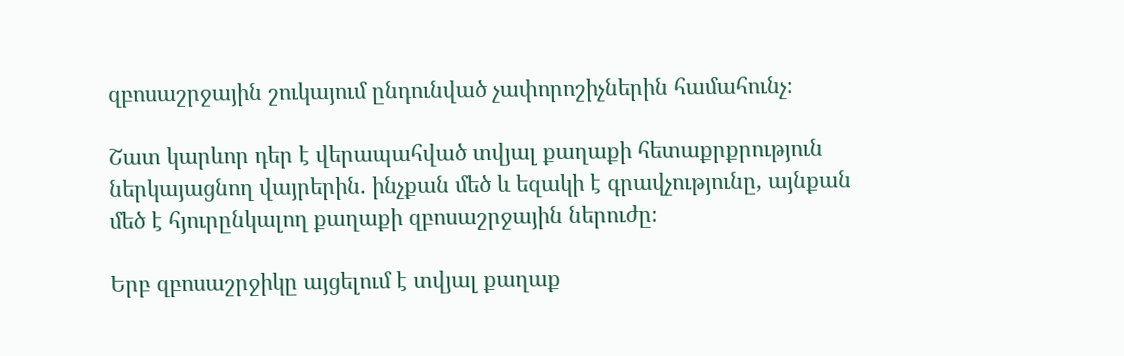զբոսաշրջային շուկայում ընդունված չափորոշիչներին համահունչ։

Շատ կարևոր դեր է վերապահված տվյալ քաղաքի հետաքրքրություն ներկայացնող վայրերին. ինչքան մեծ և եզակի է գրավչությունը, այնքան մեծ է հյուրընկալող քաղաքի զբոսաշրջային ներուժը։

Երբ զբոսաշրջիկը այցելում է տվյալ քաղաք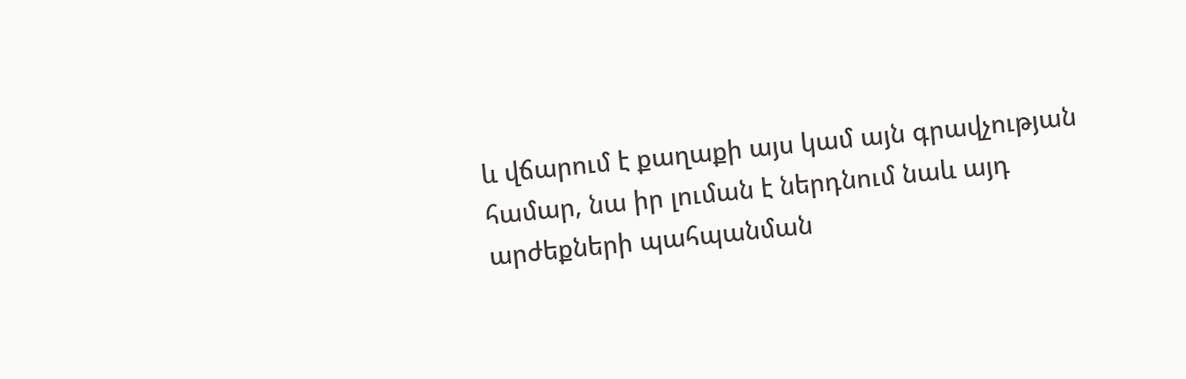և վճարում է քաղաքի այս կամ այն գրավչության համար, նա իր լուման է ներդնում նաև այդ արժեքների պահպանման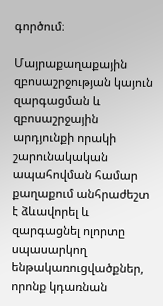գործում։

Մայրաքաղաքային զբոսաշրջության կայուն զարգացման և զբոսաշրջային արդյունքի որակի շարունակական ապահովման համար քաղաքում անհրաժեշտ է ձևավորել և զարգացնել ոլորտը սպասարկող ենթակառուցվածքներ, որոնք կդառնան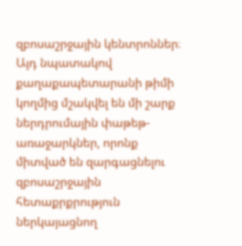զբոսաշրջային կենտրոններ։ Այդ նպատակով քաղաքապետարանի թիմի կողմից մշակվել են մի շարք ներդրումային փաթեթ-առաջարկներ, որոնք միտված են զարգացնելու զբոսաշրջային հետաքրքրություն ներկայացնող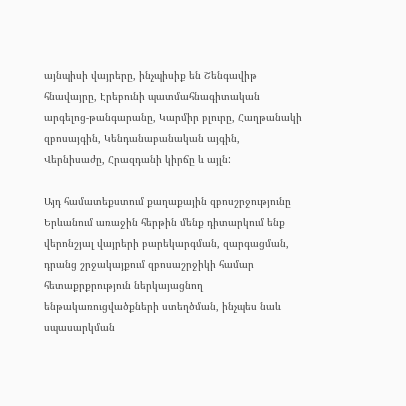այնպիսի վայրերը, ինչպիսիք են Շենգավիթ հնավայրը, Էրեբունի պատմահնագիտական արգելոց-թանգարանը, Կարմիր բլուրը, Հաղթանակի զբոսայգին, Կենդանաբանական այգին, Վերնիսաժը, Հրազդանի կիրճը և այլն:

Այդ համատեքստում քաղաքային զբոսշրջությունը Երևանում առաջին հերթին մենք դիտարկում ենք վերոնշյալ վայրերի բարեկարգման, զարգացման, դրանց շրջակայքում զբոսաշրջիկի համար հետաքրքրություն ներկայացնող ենթակառուցվածքների ստեղծման, ինչպես նաև սպասարկման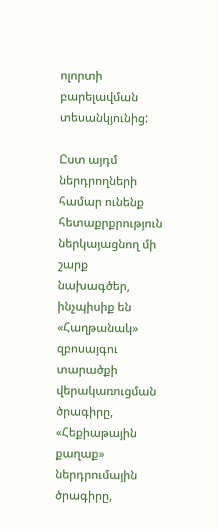ոլորտի բարելավման տեսանկյունից:

Ըստ այդմ ներդրողների համար ունենք հետաքրքրություն ներկայացնող մի շարք նախագծեր, ինչպիսիք են «Հաղթանակ» զբոսայգու տարածքի վերակառուցման ծրագիրը, «Հեքիաթային քաղաք» ներդրումային ծրագիրը,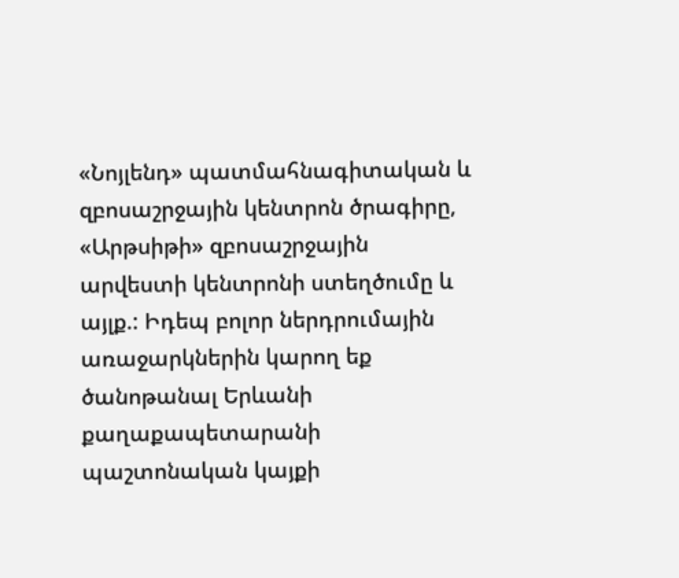«Նոյլենդ» պատմահնագիտական և զբոսաշրջային կենտրոն ծրագիրը, «Արթսիթի» զբոսաշրջային արվեստի կենտրոնի ստեղծումը և այլք.: Իդեպ բոլոր ներդրումային առաջարկներին կարող եք ծանոթանալ Երևանի քաղաքապետարանի պաշտոնական կայքի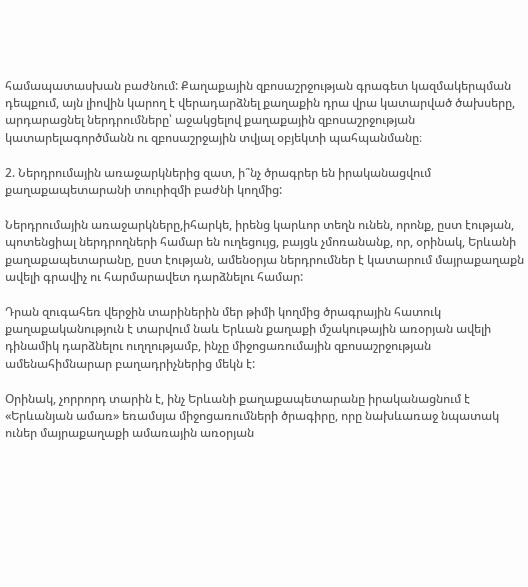համապատասխան բաժնում: Քաղաքային զբոսաշրջության գրագետ կազմակերպման դեպքում, այն լիովին կարող է վերադարձնել քաղաքին դրա վրա կատարված ծախսերը, արդարացնել ներդրումները՝ աջակցելով քաղաքային զբոսաշրջության կատարելագործմանն ու զբոսաշրջային տվյալ օբյեկտի պահպանմանը։

2. Ներդրումային առաջարկներից զատ, ի՞նչ ծրագրեր են իրականացվում քաղաքապետարանի տուրիզմի բաժնի կողմից:

Ներդրումային առաջարկները,իհարկե, իրենց կարևոր տեղն ունեն, որոնք, ըստ էության, պոտենցիալ ներդրողների համար են ուղեցույց, բայցև չմոռանանք, որ, օրինակ, Երևանի քաղաքապետարանը, ըստ էության, ամենօրյա ներդրումներ է կատարում մայրաքաղաքն ավելի գրավիչ ու հարմարավետ դարձնելու համար:

Դրան զուգահեռ վերջին տարիներին մեր թիմի կողմից ծրագրային հատուկ քաղաքականություն է տարվում նաև Երևան քաղաքի մշակութային առօրյան ավելի դինամիկ դարձնելու ուղղությամբ, ինչը միջոցառումային զբոսաշրջության ամենահիմնարար բաղադրիչներից մեկն է:

Օրինակ, չորրորդ տարին է, ինչ Երևանի քաղաքապետարանը իրականացնում է «Երևանյան ամառ» եռամսյա միջոցառումների ծրագիրը, որը նախևառաջ նպատակ ուներ մայրաքաղաքի ամառային առօրյան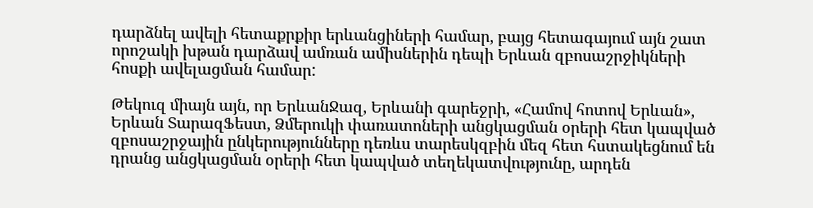դարձնել ավելի հետաքրքիր երևանցիների համար, բայց հետագայում այն շատ որոշակի խթան դարձավ ամռան ամիսներին դեպի Երևան զբոսաշրջիկների հոսքի ավելացման համար:

Թեկուզ միայն այն, որ ԵրևանՋազ, Երևանի գարեջրի, «Համով հոտով Երևան», Երևան ՏարազՖեստ, Ձմերուկի փառատոների անցկացման օրերի հետ կապված զբոսաշրջային ընկերությունները դեռևս տարեսկզբին մեզ հետ հստակեցնում են դրանց անցկացման օրերի հետ կապված տեղեկատվությունը, արդեն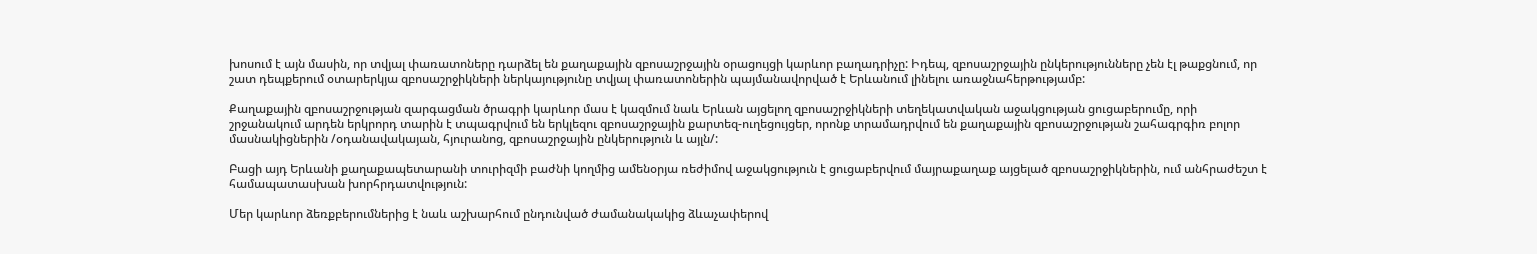խոսում է այն մասին, որ տվյալ փառատոները դարձել են քաղաքային զբոսաշրջային օրացույցի կարևոր բաղադրիչը: Իդեպ, զբոսաշրջային ընկերությունները չեն էլ թաքցնում, որ շատ դեպքերում օտարերկյա զբոսաշրջիկների ներկայությունը տվյալ փառատոներին պայմանավորված է Երևանում լինելու առաջնահերթությամբ:

Քաղաքային զբոսաշրջության զարգացման ծրագրի կարևոր մաս է կազմում նաև Երևան այցելող զբոսաշրջիկների տեղեկատվական աջակցության ցուցաբերումը, որի շրջանակում արդեն երկրորդ տարին է տպագրվում են երկլեզու զբոսաշրջային քարտեզ-ուղեցույցեր, որոնք տրամադրվում են քաղաքային զբոսաշրջության շահագրգիռ բոլոր մասնակիցներին /օդանավակայան, հյուրանոց, զբոսաշրջային ընկերություն և այլն/:

Բացի այդ Երևանի քաղաքապետարանի տուրիզմի բաժնի կողմից ամենօրյա ռեժիմով աջակցություն է ցուցաբերվում մայրաքաղաք այցելած զբոսաշրջիկներին, ում անհրաժեշտ է համապատասխան խորհրդատվություն:

Մեր կարևոր ձեռքբերումներից է նաև աշխարհում ընդունված ժամանակակից ձևաչափերով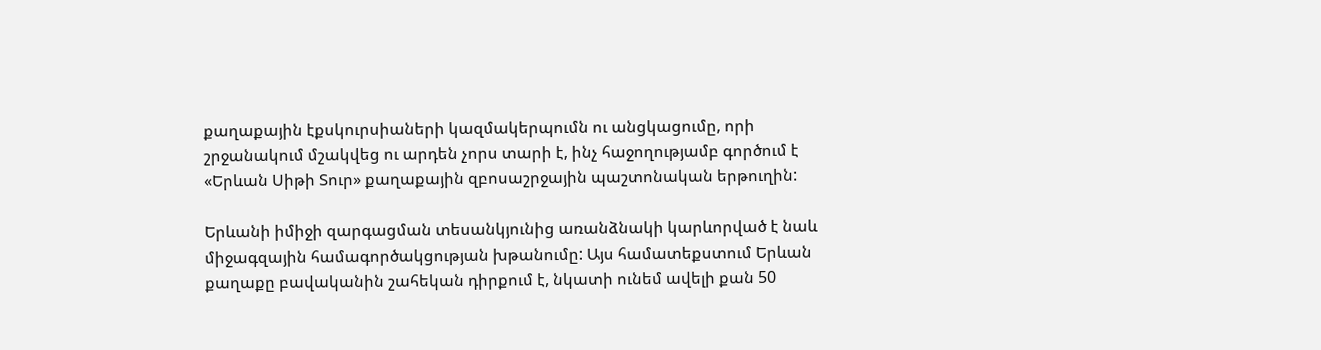քաղաքային էքսկուրսիաների կազմակերպումն ու անցկացումը, որի շրջանակում մշակվեց ու արդեն չորս տարի է, ինչ հաջողությամբ գործում է «Երևան Սիթի Տուր» քաղաքային զբոսաշրջային պաշտոնական երթուղին:

Երևանի իմիջի զարգացման տեսանկյունից առանձնակի կարևորված է նաև միջագզային համագործակցության խթանումը: Այս համատեքստում Երևան քաղաքը բավականին շահեկան դիրքում է, նկատի ունեմ ավելի քան 50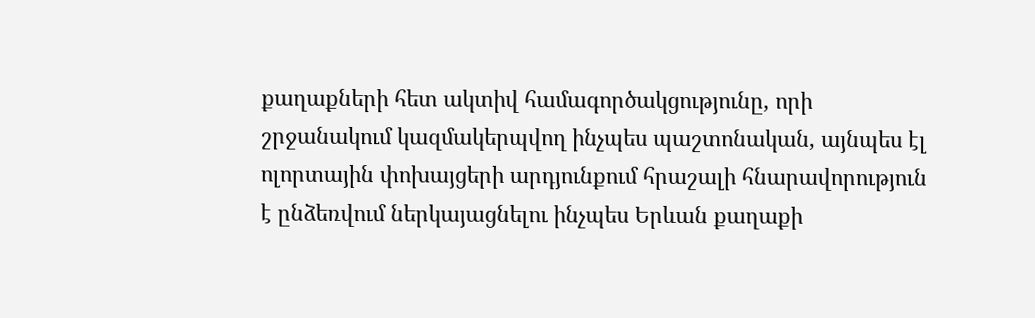քաղաքների հետ ակտիվ համագործակցությունը, որի շրջանակում կազմակերպվող ինչպես պաշտոնական, այնպես էլ ոլորտային փոխայցերի արդյունքում հրաշալի հնարավորություն է ընձեռվում ներկայացնելու ինչպես Երևան քաղաքի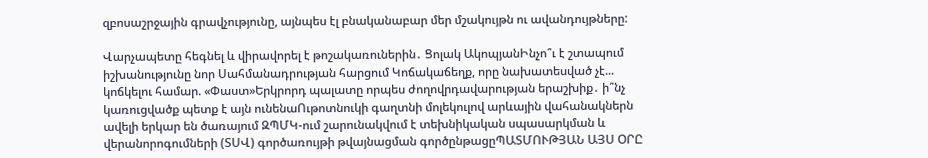զբոսաշրջային գրավչությունը, այնպես էլ բնականաբար մեր մշակույթն ու ավանդույթները:

Վարչապետը հեգնել և վիրավորել է թոշակառուներին․ Ցոլակ ԱկոպյանԻնչո՞ւ է շտապում իշխանությունը նոր Սահմանադրության հարցում Կոճակաճեղք, որը նախատեսված չէ... կոճկելու համար. «Փաստ»Երկրորդ պալատը որպես ժողովրդավարության երաշխիք․ ի՞նչ կառուցվածք պետք է այն ունենաՈւթոտնուկի գաղտնի մոլեկուլով արևային վահանակներն ավելի երկար են ծառայում ԶՊՄԿ-ում շարունակվում է տեխնիկական սպասարկման և վերանորոգումների (ՏՍՎ) գործառույթի թվայնացման գործընթացըՊԱՏՄՈՒԹՅԱՆ ԱՅՍ ՕՐԸ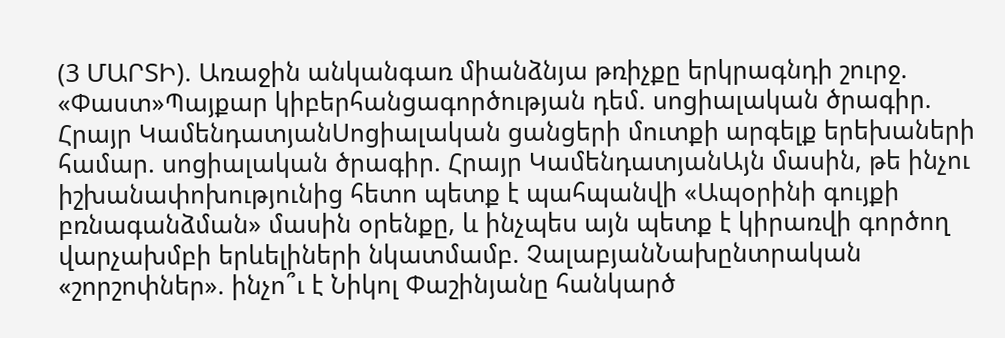(3 ՄԱՐՏԻ). Առաջին անկանգառ միանձնյա թռիչքը երկրագնդի շուրջ. «Փաստ»Պայքար կիբերհանցագործության դեմ. սոցիալական ծրագիր. Հրայր ԿամենդատյանՍոցիալական ցանցերի մուտքի արգելք երեխաների համար. սոցիալական ծրագիր. Հրայր ԿամենդատյանԱյն մասին, թե ինչու իշխանափոխությունից հետո պետք է պահպանվի «Ապօրինի գույքի բռնագանձման» մասին օրենքը, և ինչպես այն պետք է կիրառվի գործող վարչախմբի երևելիների նկատմամբ. ՉալաբյանՆախընտրական «շորշոփներ». ինչո՞ւ է Նիկոլ Փաշինյանը հանկարծ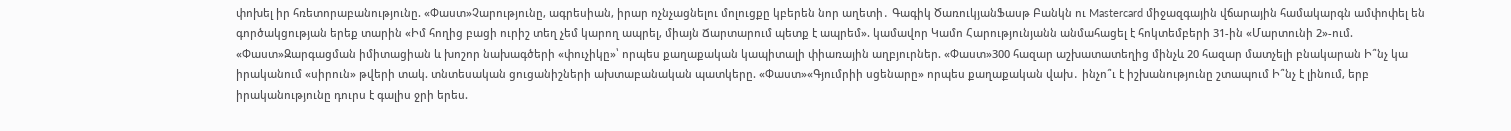փոխել իր հռետորաբանությունը. «Փաստ»Չարությունը, ագրեսիան, իրար ոչնչացնելու մոլուցքը կբերեն նոր աղետի․ Գագիկ ԾառուկյանՖասթ Բանկն ու Mastercard միջազգային վճարային համակարգն ամփոփել են գործակցության երեք տարին «Իմ հողից բացի ուրիշ տեղ չեմ կարող ապրել, միայն Ճարտարում պետք է ապրեմ». կամավոր Կամո Հարությունյանն անմահացել է հոկտեմբերի 31-ին «Մարտունի 2»-ում. «Փաստ»Զարգացման իմիտացիան և խոշոր նախագծերի «փուչիկը»՝ որպես քաղաքական կապիտալի փիառային աղբյուրներ. «Փաստ»300 հազար աշխատատեղից մինչև 20 հազար մատչելի բնակարան Ի՞նչ կա իրականում «սիրուն» թվերի տակ. տնտեսական ցուցանիշների ախտաբանական պատկերը. «Փաստ»«Գյումրիի սցենարը» որպես քաղաքական վախ․ ինչո՞ւ է իշխանությունը շտապում Ի՞նչ է լինում, երբ իրականությունը դուրս է գալիս ջրի երես.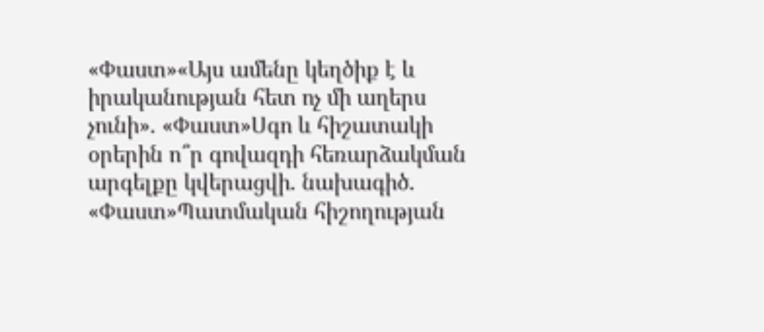«Փաստ»«Այս ամենը կեղծիք է և իրականության հետ ոչ մի աղերս չունի». «Փաստ»Սգո և հիշատակի օրերին ո՞ր գովազդի հեռարձակման արգելքը կվերացվի. նախագիծ. «Փաստ»Պատմական հիշողության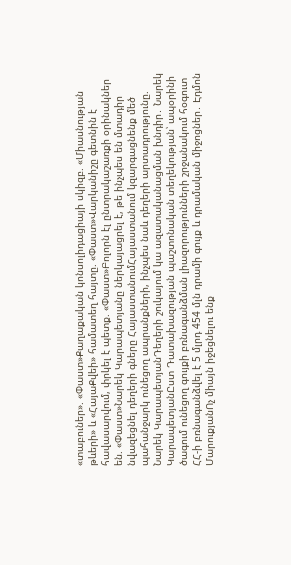«տաբուներ». «Փաստ»Քաղաքական կոնսոլիդացիայի սկիզբ. «Միասնության թևերի» և «ՀայաՔվեի» համատեղ հայտը. «Փաստ»Վարկանիշը գետնին է հավասարվում, փրկել է պետք. «Փաստ»Բոլորն էլ ընտրակաշառքի օրինակներ են. «Փաստ»Նարեկ Կարապետյանը ներկայացրել է, թե ինչպես են մտադիր նվազեցնել դեղերի գները ՀայաստանումՀայաստանում կզարգացնենք մեծ պահանջարկ ունեցող ապրանքների, ինչպես նաև դեղերի արտադրությունը. Նարեկ ԿարապետյանԴեղերի շուկայում կա ազատականացման խնդիր․ Նարեկ ԿարապետյանԸստ Դատախազության պաշտոնական տեղեկության՝ ապօրինի ծագում ունեցող գույքի բռնագանձման լիազորությունների շրջանակում հօգուտ ՀՀ-ի բռնագանձվել է 5 մլրդ 454 մլն դրամի գույք և դրամական միջոցներ․ Էդմոն ՄարուքյանՈչ միայն իջեցնելու ենք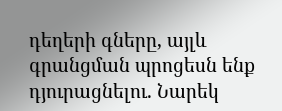դեղերի գները, այլև գրանցման պրոցեսն ենք դյուրացնելու. Նարեկ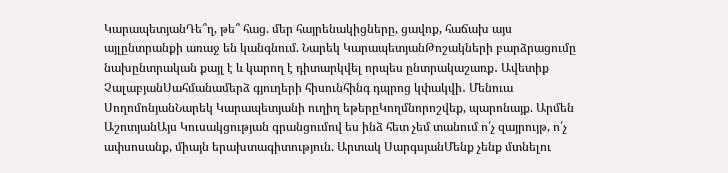ԿարապետյանԴե՞ղ, թե՞ հաց. մեր հայրենակիցները, ցավոք, հաճախ այս այլընտրանքի առաջ են կանգնում. Նարեկ ԿարապետյանԹոշակների բարձրացումը նախընտրական քայլ է և կարող է դիտարկվել որպես ընտրակաշառք․ Ավետիք ՉալաբյանՍահմանամերձ գյուղերի հիսունհինգ դպրոց կփակվի․ Մենուա ՍողոմոնյանՆարեկ Կարապետյանի ուղիղ եթերըԿողմնորոշվեք, պարոնայք. Արմեն ԱշոտյանԱյս Կուսակցության գրանցումով ես ինձ հետ չեմ տանում ո՛չ զայրույթ, ո՛չ ափսոսանք, միայն երախտագիտություն. Արտակ ՍարգսյանՄենք չենք մտնելու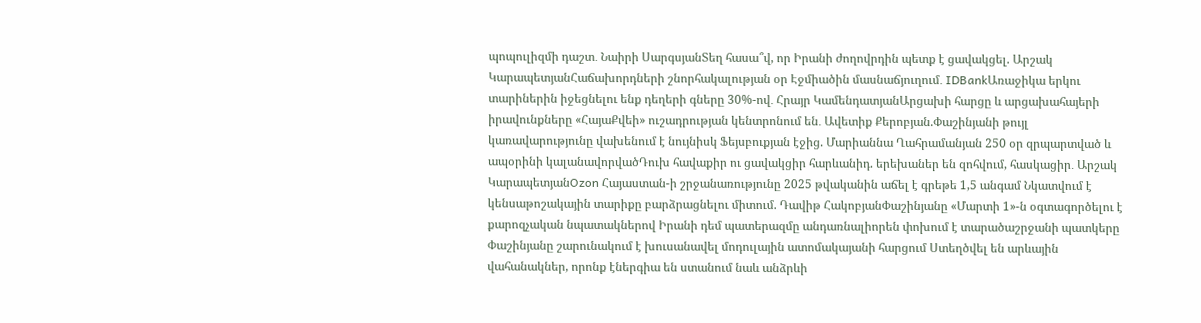պոպուլիզմի դաշտ․ Նաիրի ՍարգսյանՏեղ հասա՞վ, որ Իրանի ժողովրդին պետք է ցավակցել. Արշակ ԿարապետյանՀաճախորդների շնորհակալության օր Էջմիածին մասնաճյուղում․ IDBankԱռաջիկա երկու տարիներին իջեցնելու ենք դեղերի գները 30%-ով․ Հրայր ԿամենդատյանԱրցախի հարցը և արցախահայերի իրավունքները «ՀայաՔվեի» ուշադրության կենտրոնում են․ Ավետիք Քերոբյան.Փաշինյանի թույլ կառավարությունը վախենում է նույնիսկ Ֆեյսբուքյան էջից. Մարիաննա Ղահրամանյան 250 օր զրպարտված և ապօրինի կալանավորվածԴուխ հավաքիր ու ցավակցիր հարևանիդ. երեխաներ են զոհվում, հասկացիր․ Արշակ ԿարապետյանOzon Հայաստան-ի շրջանառությունը 2025 թվականին աճել է գրեթե 1,5 անգամ Նկատվում է կենսաթոշակային տարիքը բարձրացնելու միտում. Դավիթ ՀակոբյանՓաշինյանը «Մարտի 1»-ն օգտագործելու է քարոզչական նպատակներով Իրանի դեմ պատերազմը անդառնալիորեն փոխում է տարածաշրջանի պատկերը Փաշինյանը շարունակում է խուսանավել մոդուլային ատոմակայանի հարցում Ստեղծվել են արևային վահանակներ, որոնք էներգիա են ստանում նաև անձրևի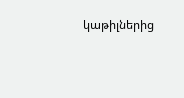կաթիլներից